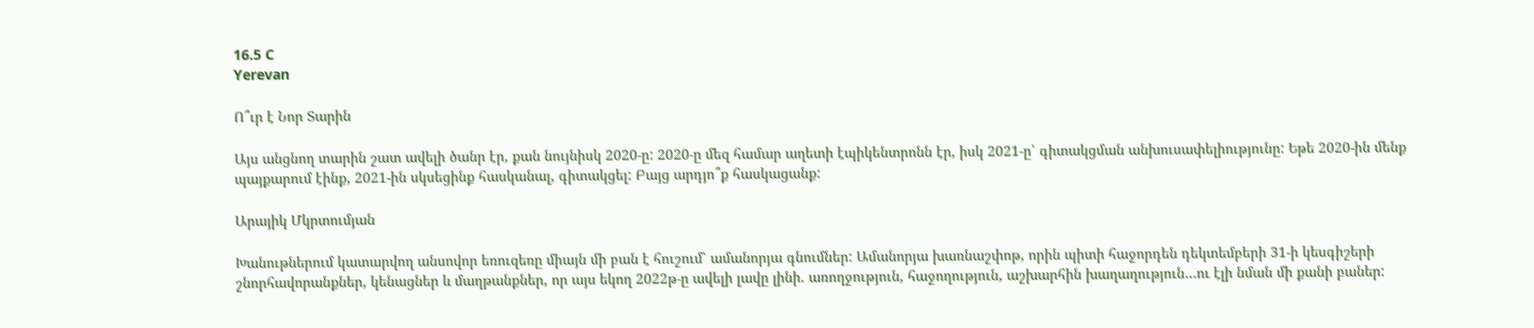16.5 C
Yerevan

Ո՞ւր է Նոր Տարին

Այս անցնող տարին շատ ավելի ծանր էր, քան նույնիսկ 2020‑ը: 2020‑ը մեզ համար աղետի էպիկենտրոնն էր, իսկ 2021‑ը՝ գիտակցման անխուսափելիությունը: Եթե 2020-ին մենք պայքարում էինք, 2021-ին սկսեցինք հասկանալ, գիտակցել: Բայց արդյո՞ք հասկացանք:

Արայիկ Մկրտումյան

Խանութներում կատարվող անսովոր եռուզեռը միայն մի բան է հուշում՝ ամանորյա գնումներ: Ամանորյա խառնաշփոթ, որին պիտի հաջորդեն դեկտեմբերի 31‑ի կեսգիշերի շնորհավորանքներ, կենացներ և մաղթանքներ, որ այս եկող 2022թ‑ը ավելի լավը լինի. առողջություն, հաջողություն, աշխարհին խաղաղություն…ու էլի նման մի քանի բաներ: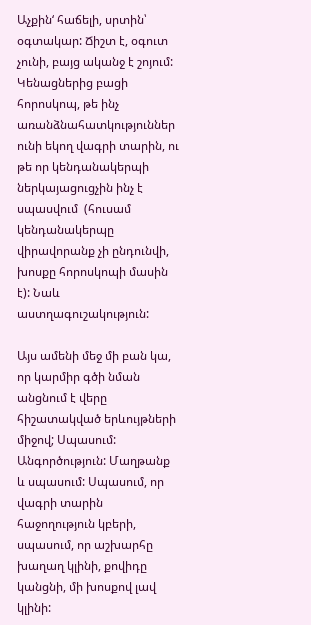Աչքին‘ հաճելի, սրտին՝ օգտակար: Ճիշտ է, օգուտ չունի, բայց ականջ է շոյում: Կենացներից բացի հորոսկոպ, թե ինչ առանձնահատկություններ ունի եկող վագրի տարին, ու թե որ կենդանակերպի ներկայացուցչին ինչ է սպասվում  (հուսամ կենդանակերպը վիրավորանք չի ընդունվի, խոսքը հորոսկոպի մասին է): Նաև աստղագուշակություն:

Այս ամենի մեջ մի բան կա, որ կարմիր գծի նման անցնում է վերը հիշատակված երևույթների միջով; Սպասում: Անգործություն: Մաղթանք և սպասում: Սպասում, որ վագրի տարին հաջողություն կբերի, սպասում, որ աշխարհը խաղաղ կլինի, քովիդը կանցնի, մի խոսքով լավ կլինի: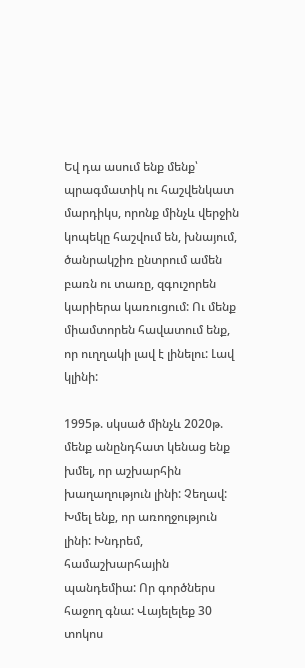Եվ դա ասում ենք մենք՝ պրագմատիկ ու հաշվենկատ մարդիկս, որոնք մինչև վերջին կոպեկը հաշվում են, խնայում, ծանրակշիռ ընտրում ամեն բառն ու տառը, զգուշորեն կարիերա կառուցում: Ու մենք միամտորեն հավատում ենք, որ ուղղակի լավ է լինելու: Լավ կլինի:

1995թ. սկսած մինչև 2020թ. մենք անընդհատ կենաց ենք խմել, որ աշխարհին խաղաղություն լինի: Չեղավ: Խմել ենք, որ առողջություն լինի: Խնդրեմ, համաշխարհային պանդեմիա: Որ գործներս հաջող գնա: Վայելելեք 30 տոկոս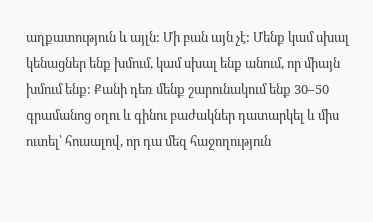աղքատություն և այլն: Մի բան այն չէ: Մենք կամ սխալ կենացներ ենք խմում, կամ սխալ ենք անում, որ միայն խմում ենք: Քանի դեռ մենք շարունակում ենք 30–50 գրամանոց օղու և գինու բաժակներ դատարկել և միս ուտել՝ հուսալով, որ դա մեզ հաջողություն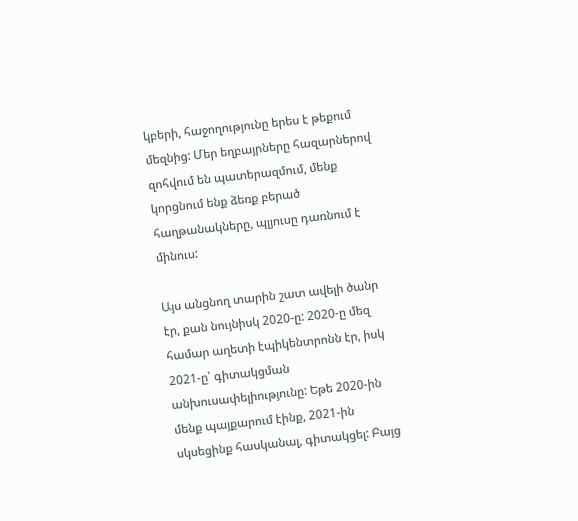կբերի, հաջողությունը երես է թեքում մեզնից: Մեր եղբայրները հազարներով զոհվում են պատերազմում, մենք կորցնում ենք ձեռք բերած հաղթանակները, պլյուսը դառնում է մինուս:

Այս անցնող տարին շատ ավելի ծանր էր, քան նույնիսկ 2020‑ը: 2020‑ը մեզ համար աղետի էպիկենտրոնն էր, իսկ 2021‑ը՝ գիտակցման անխուսափելիությունը: Եթե 2020-ին մենք պայքարում էինք, 2021-ին սկսեցինք հասկանալ, գիտակցել: Բայց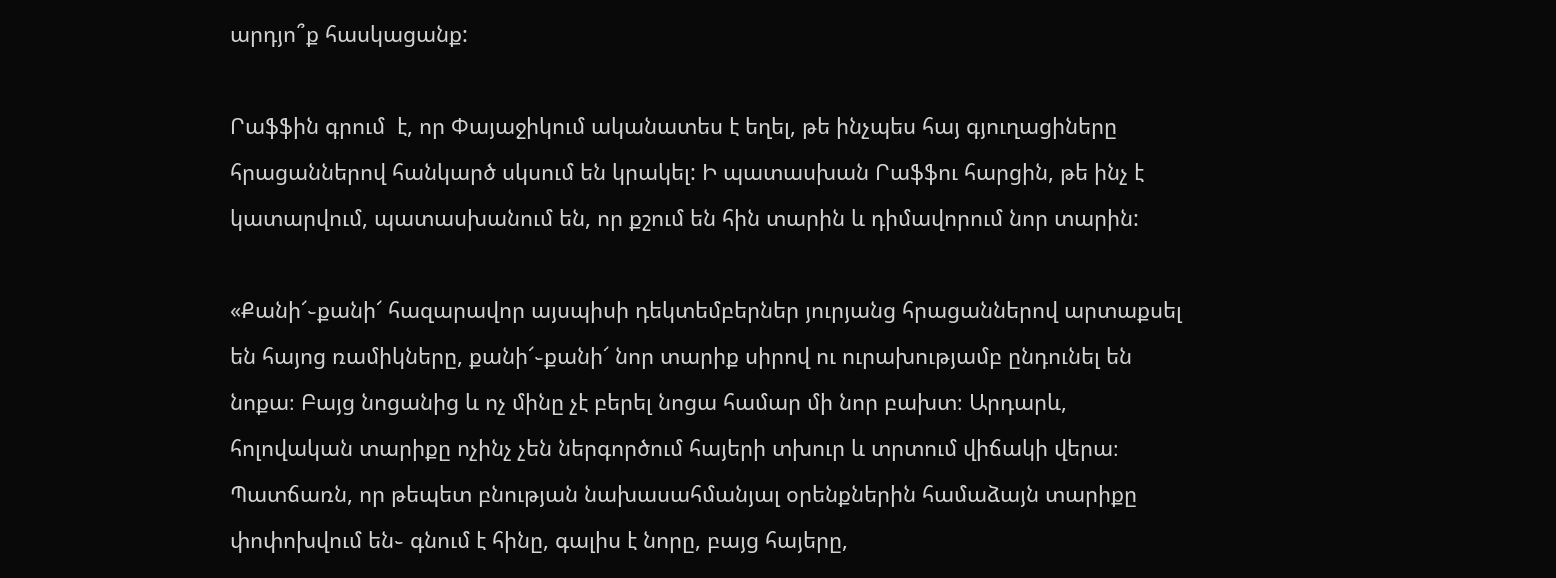արդյո՞ք հասկացանք:

Րաֆֆին գրում  է, որ Փայաջիկում ականատես է եղել, թե ինչպես հայ գյուղացիները հրացաններով հանկարծ սկսում են կրակել: Ի պատասխան Րաֆֆու հարցին, թե ինչ է կատարվում, պատասխանում են, որ քշում են հին տարին և դիմավորում նոր տարին:

«Քանի՜֊քանի՜ հազարավոր այսպիսի դեկտեմբերներ յուրյանց հրացաններով արտաքսել են հայոց ռամիկները, քանի՜֊քանի՜ նոր տարիք սիրով ու ուրախությամբ ընդունել են նոքա։ Բայց նոցանից և ոչ մինը չէ բերել նոցա համար մի նոր բախտ։ Արդարև, հոլովական տարիքը ոչինչ չեն ներգործում հայերի տխուր և տրտում վիճակի վերա։ Պատճառն, որ թեպետ բնության նախասահմանյալ օրենքներին համաձայն տարիքը փոփոխվում են֊ գնում է հինը, գալիս է նորը, բայց հայերը,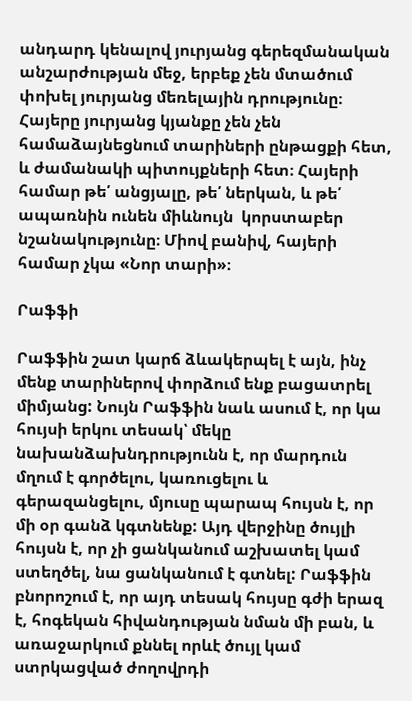անդարդ կենալով յուրյանց գերեզմանական անշարժության մեջ, երբեք չեն մտածում փոխել յուրյանց մեռելային դրությունը։ Հայերը յուրյանց կյանքը չեն չեն համաձայնեցնում տարիների ընթացքի հետ, և ժամանակի պիտույքների հետ։ Հայերի համար թե՛ անցյալը, թե՛ ներկան, և թե՛ ապառնին ունեն միևնույն  կորստաբեր նշանակությունը։ Միով բանիվ, հայերի համար չկա «Նոր տարի»։

Րաֆֆի

Րաֆֆին շատ կարճ ձևակերպել է այն, ինչ մենք տարիներով փորձում ենք բացատրել միմյանց: Նույն Րաֆֆին նաև ասում է, որ կա հույսի երկու տեսակ՝ մեկը նախանձախնդրությունն է, որ մարդուն մղում է գործելու, կառուցելու և գերազանցելու, մյուսը պարապ հույսն է, որ մի օր գանձ կգտնենք: Այդ վերջինը ծույլի հույսն է, որ չի ցանկանում աշխատել կամ ստեղծել, նա ցանկանում է գտնել: Րաֆֆին բնորոշում է, որ այդ տեսակ հույսը գժի երազ է, հոգեկան հիվանդության նման մի բան, և առաջարկում քննել որևէ ծույլ կամ ստրկացված ժողովրդի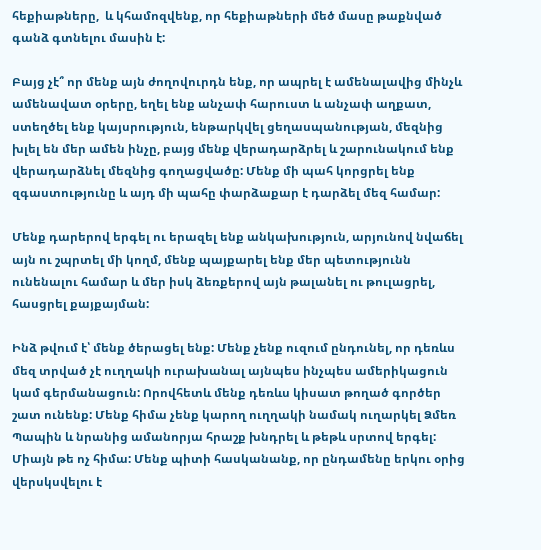հեքիաթները,  և կհամոզվենք, որ հեքիաթների մեծ մասը թաքնված գանձ գտնելու մասին է:

Բայց չէ՞ որ մենք այն ժողովուրդն ենք, որ ապրել է ամենալավից մինչև ամենավատ օրերը, եղել ենք անչափ հարուստ և անչափ աղքատ, ստեղծել ենք կայսրություն, ենթարկվել ցեղասպանության, մեզնից խլել են մեր ամեն ինչը, բայց մենք վերադարձրել և շարունակում ենք վերադարձնել մեզնից գողացվածը: Մենք մի պահ կորցրել ենք զգաստությունը և այդ մի պահը փարձաքար է դարձել մեզ համար:

Մենք դարերով երգել ու երազել ենք անկախություն, արյունով նվաճել այն ու շպրտել մի կողմ, մենք պայքարել ենք մեր պետությունն ունենալու համար և մեր իսկ ձեռքերով այն թալանել ու թուլացրել, հասցրել քայքայման:

Ինձ թվում է՝ մենք ծերացել ենք: Մենք չենք ուզում ընդունել, որ դեռևս մեզ տրված չէ ուղղակի ուրախանալ այնպես ինչպես ամերիկացուն կամ գերմանացուն: Որովհետև մենք դեռևս կիսատ թողած գործեր շատ ունենք: Մենք հիմա չենք կարող ուղղակի նամակ ուղարկել Ձմեռ Պապին և նրանից ամանորյա հրաշք խնդրել և թեթև սրտով երգել: Միայն թե ոչ հիմա: Մենք պիտի հասկանանք, որ ընդամենը երկու օրից  վերսկսվելու է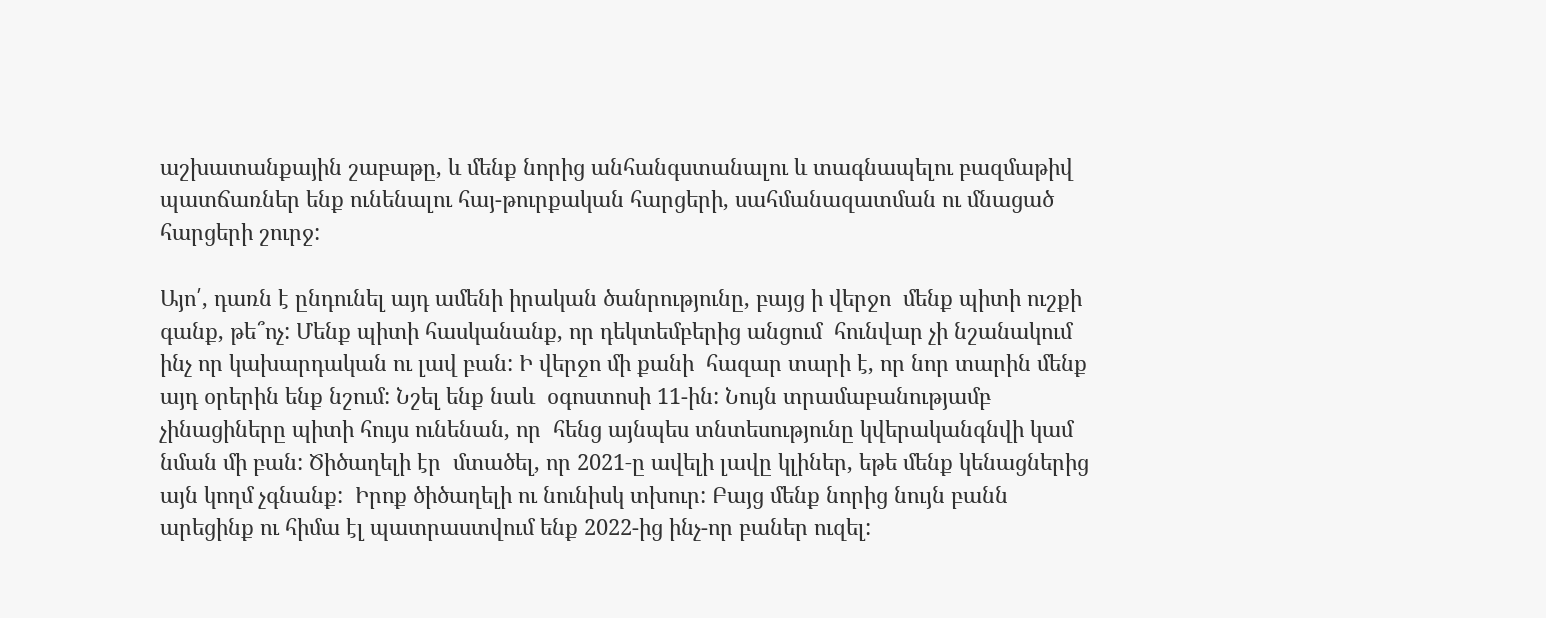աշխատանքային շաբաթը, և մենք նորից անհանգստանալու և տագնապելու բազմաթիվ պատճառներ ենք ունենալու հայ-թուրքական հարցերի, սահմանազատման ու մնացած հարցերի շուրջ:

Այո՛, դառն է ընդունել այդ ամենի իրական ծանրությունը, բայց ի վերջո  մենք պիտի ուշքի գանք, թե՞ոչ: Մենք պիտի հասկանանք, որ դեկտեմբերից անցում  հունվար չի նշանակում ինչ որ կախարդական ու լավ բան: Ի վերջո մի քանի  հազար տարի է, որ նոր տարին մենք այդ օրերին ենք նշում: Նշել ենք նաև  օգոստոսի 11-ին: Նույն տրամաբանությամբ չինացիները պիտի հույս ունենան, որ  հենց այնպես տնտեսությունը կվերականգնվի կամ նման մի բան: Ծիծաղելի էր  մտածել, որ 2021‑ը ավելի լավը կլիներ, եթե մենք կենացներից այն կողմ չգնանք:  Իրոք ծիծաղելի ու նունիսկ տխուր: Բայց մենք նորից նույն բանն արեցինք ու հիմա էլ պատրաստվում ենք 2022-ից ինչ-որ բաներ ուզել: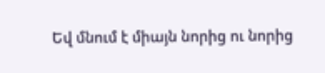Եվ մնում է միայն նորից ու նորից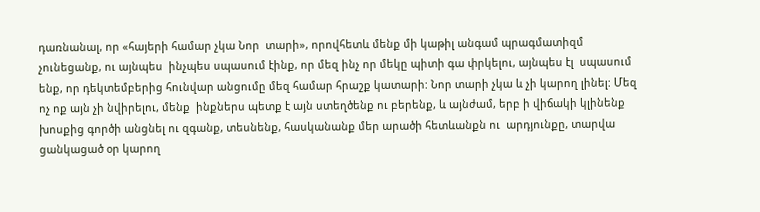դառնանալ, որ «հայերի համար չկա Նոր  տարի», որովհետև մենք մի կաթիլ անգամ պրագմատիզմ չունեցանք, ու այնպես  ինչպես սպասում էինք, որ մեզ ինչ որ մեկը պիտի գա փրկելու, այնպես էլ  սպասում ենք, որ դեկտեմբերից հունվար անցումը մեզ համար հրաշք կատարի: Նոր տարի չկա և չի կարող լինել: Մեզ ոչ ոք այն չի նվիրելու, մենք  ինքներս պետք է այն ստեղծենք ու բերենք, և այնժամ, երբ ի վիճակի կլինենք  խոսքից գործի անցնել ու զգանք, տեսնենք, հասկանանք մեր արածի հետևանքն ու  արդյունքը, տարվա ցանկացած օր կարող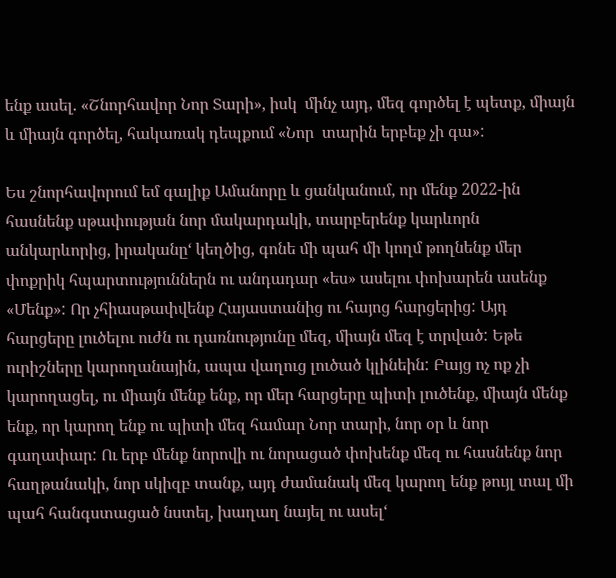ենք ասել. «Շնորհավոր Նոր Տարի», իսկ  մինչ այդ, մեզ գործել է պետք, միայն և միայն գործել, հակառակ դեպքում «Նոր  տարին երբեք չի գա»:

Ես շնորհավորում եմ գալիք Ամանորը և ցանկանում, որ մենք 2022-ին հասնենք սթափության նոր մակարդակի, տարբերենք կարևորն անկարևորից, իրականը‘ կեղծից, գոնե մի պահ մի կողմ թողնենք մեր փոքրիկ հպարտություններն ու անդադար «ես» ասելու փոխարեն ասենք «Մենք»: Որ չհիասթափվենք Հայաստանից ու հայոց հարցերից: Այդ հարցերը լուծելու ուժն ու դառնությունը մեզ, միայն մեզ է տրված: Եթե ուրիշները կարողանային, ապա վաղուց լուծած կլինեին: Բայց ոչ ոք չի կարողացել, ու միայն մենք ենք, որ մեր հարցերը պիտի լուծենք, միայն մենք ենք, որ կարող ենք ու պիտի մեզ համար Նոր տարի, նոր օր և նոր գաղափար: Ու երբ մենք նորովի ու նորացած փոխենք մեզ ու հասնենք նոր հաղթանակի, նոր սկիզբ տանք, այդ ժամանակ մեզ կարող ենք թույլ տալ մի պահ հանգստացած նստել, խաղաղ նայել ու ասել‘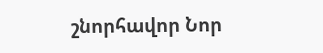շնորհավոր Նոր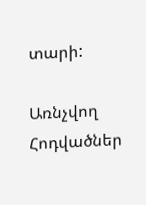տարի:

Առնչվող Հոդվածներ